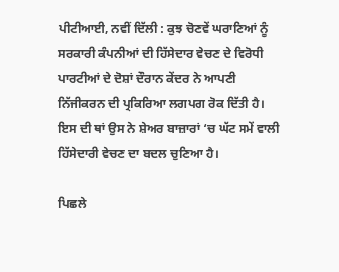ਪੀਟੀਆਈ, ਨਵੀਂ ਦਿੱਲੀ : ਕੁਝ ਚੋਣਵੇਂ ਘਰਾਣਿਆਂ ਨੂੰ ਸਰਕਾਰੀ ਕੰਪਨੀਆਂ ਦੀ ਹਿੱਸੇਦਾਰ ਵੇਚਣ ਦੇ ਵਿਰੋਧੀ ਪਾਰਟੀਆਂ ਦੇ ਦੋਸ਼ਾਂ ਦੌਰਾਨ ਕੇਂਦਰ ਨੇ ਆਪਣੀ ਨਿੱਜੀਕਰਨ ਦੀ ਪ੍ਰਕਿਰਿਆ ਲਗਪਗ ਰੋਕ ਦਿੱਤੀ ਹੈ। ਇਸ ਦੀ ਥਾਂ ਉਸ ਨੇ ਸ਼ੇਅਰ ਬਾਜ਼ਾਰਾਂ ‘ਚ ਘੱਟ ਸਮੇਂ ਵਾਲੀ ਹਿੱਸੇਦਾਰੀ ਵੇਚਣ ਦਾ ਬਦਲ ਚੁਣਿਆ ਹੈ।

ਪਿਛਲੇ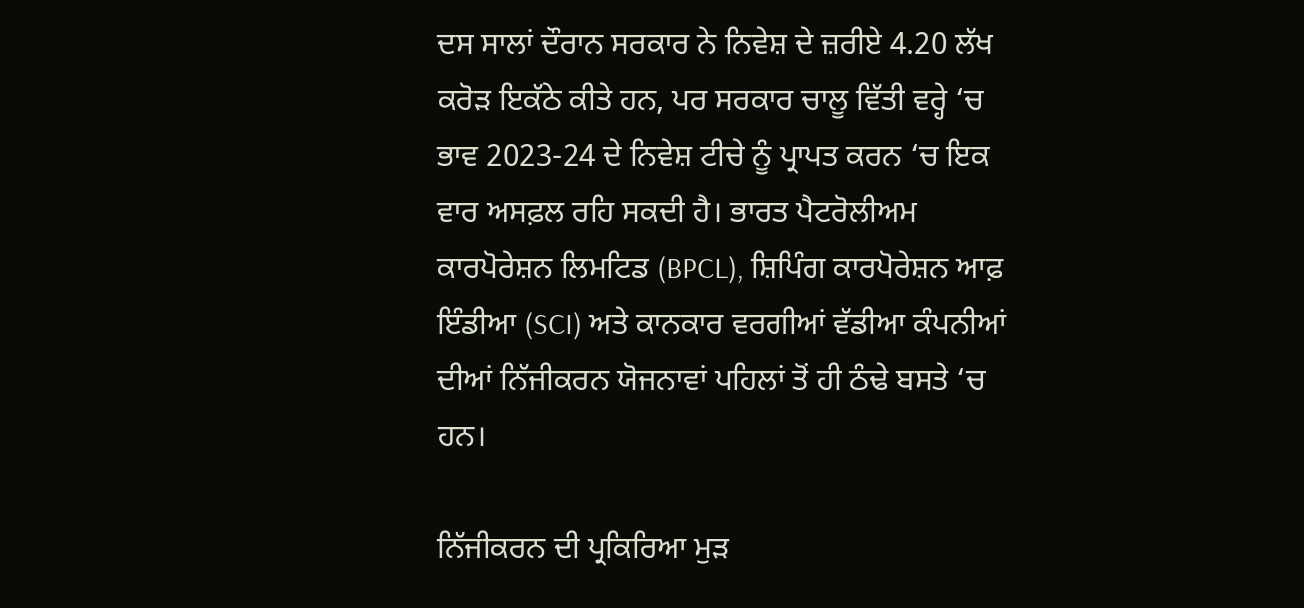ਦਸ ਸਾਲਾਂ ਦੌਰਾਨ ਸਰਕਾਰ ਨੇ ਨਿਵੇਸ਼ ਦੇ ਜ਼ਰੀਏ 4.20 ਲੱਖ ਕਰੋੜ ਇਕੱਠੇ ਕੀਤੇ ਹਨ, ਪਰ ਸਰਕਾਰ ਚਾਲੂ ਵਿੱਤੀ ਵਰ੍ਹੇ ‘ਚ ਭਾਵ 2023-24 ਦੇ ਨਿਵੇਸ਼ ਟੀਚੇ ਨੂੰ ਪ੍ਰਾਪਤ ਕਰਨ ‘ਚ ਇਕ ਵਾਰ ਅਸਫ਼ਲ ਰਹਿ ਸਕਦੀ ਹੈ। ਭਾਰਤ ਪੈਟਰੋਲੀਅਮ ਕਾਰਪੋਰੇਸ਼ਨ ਲਿਮਟਿਡ (BPCL), ਸ਼ਿਪਿੰਗ ਕਾਰਪੋਰੇਸ਼ਨ ਆਫ਼ ਇੰਡੀਆ (SCI) ਅਤੇ ਕਾਨਕਾਰ ਵਰਗੀਆਂ ਵੱਡੀਆ ਕੰਪਨੀਆਂ ਦੀਆਂ ਨਿੱਜੀਕਰਨ ਯੋਜਨਾਵਾਂ ਪਹਿਲਾਂ ਤੋਂ ਹੀ ਠੰਢੇ ਬਸਤੇ ‘ਚ ਹਨ।

ਨਿੱਜੀਕਰਨ ਦੀ ਪ੍ਰਕਿਰਿਆ ਮੁੜ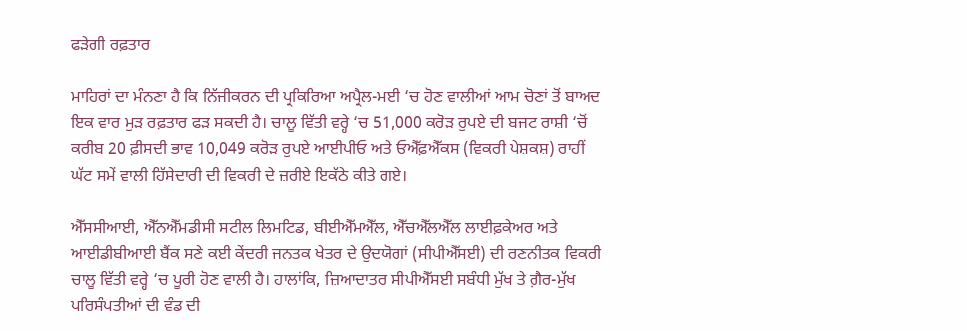ਫੜੇਗੀ ਰਫ਼ਤਾਰ

ਮਾਹਿਰਾਂ ਦਾ ਮੰਨਣਾ ਹੈ ਕਿ ਨਿੱਜੀਕਰਨ ਦੀ ਪ੍ਰਕਿਰਿਆ ਅਪ੍ਰੈਲ-ਮਈ ‘ਚ ਹੋਣ ਵਾਲੀਆਂ ਆਮ ਚੋਣਾਂ ਤੋਂ ਬਾਅਦ ਇਕ ਵਾਰ ਮੁੜ ਰਫ਼ਤਾਰ ਫੜ ਸਕਦੀ ਹੈ। ਚਾਲੂ ਵਿੱਤੀ ਵਰ੍ਹੇ ‘ਚ 51,000 ਕਰੋੜ ਰੁਪਏ ਦੀ ਬਜਟ ਰਾਸ਼ੀ ‘ਚੋਂ ਕਰੀਬ 20 ਫ਼ੀਸਦੀ ਭਾਵ 10,049 ਕਰੋੜ ਰੁਪਏ ਆਈਪੀਓ ਅਤੇ ਓਐੱਫ਼ਐੱਕਸ (ਵਿਕਰੀ ਪੇਸ਼ਕਸ਼) ਰਾਹੀਂ ਘੱਟ ਸਮੇਂ ਵਾਲੀ ਹਿੱਸੇਦਾਰੀ ਦੀ ਵਿਕਰੀ ਦੇ ਜ਼ਰੀਏ ਇਕੱਠੇ ਕੀਤੇ ਗਏ।

ਐੱਸਸੀਆਈ, ਐੱਨਐੱਮਡੀਸੀ ਸਟੀਲ ਲਿਮਟਿਡ, ਬੀਈਐੱਮਐੱਲ, ਐੱਚਐੱਲਐੱਲ ਲਾਈਫ਼ਕੇਅਰ ਅਤੇ ਆਈਡੀਬੀਆਈ ਬੈਂਕ ਸਣੇ ਕਈ ਕੇਂਦਰੀ ਜਨਤਕ ਖੇਤਰ ਦੇ ਉਦਯੋਗਾਂ (ਸੀਪੀਐੱਸਈ) ਦੀ ਰਣਨੀਤਕ ਵਿਕਰੀ ਚਾਲੂ ਵਿੱਤੀ ਵਰ੍ਹੇ ‘ਚ ਪੂਰੀ ਹੋਣ ਵਾਲੀ ਹੈ। ਹਾਲਾਂਕਿ, ਜ਼ਿਆਦਾਤਰ ਸੀਪੀਐੱਸਈ ਸਬੰਧੀ ਮੁੱਖ ਤੇ ਗ਼ੈਰ-ਮੁੱਖ ਪਰਿਸੰਪਤੀਆਂ ਦੀ ਵੰਡ ਦੀ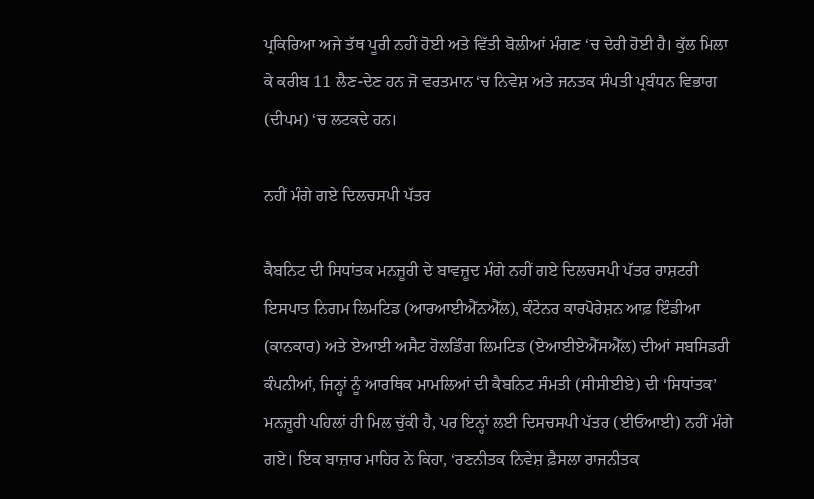ਪ੍ਰਕਿਰਿਆ ਅਜੇ ਤੱਥ ਪੂਰੀ ਨਹੀਂ ਹੋਈ ਅਤੇ ਵਿੱਤੀ ਬੋਲੀਆਂ ਮੰਗਣ ‘ਚ ਦੇਰੀ ਹੋਈ ਹੈ। ਕੁੱਲ ਮਿਲਾ ਕੇ ਕਰੀਬ 11 ਲੈਣ-ਦੇਣ ਹਨ ਜੋ ਵਰਤਮਾਨ ‘ਚ ਨਿਵੇਸ਼ ਅਤੇ ਜਨਤਕ ਸੰਪਤੀ ਪ੍ਰਬੰਧਨ ਵਿਭਾਗ (ਦੀਪਮ) ‘ਚ ਲਟਕਦੇ ਹਨ।

ਨਹੀਂ ਮੰਗੇ ਗਏ ਦਿਲਚਸਪੀ ਪੱਤਰ

ਕੈਬਨਿਟ ਦੀ ਸਿਧਾਂਤਕ ਮਨਜ਼ੂਰੀ ਦੇ ਬਾਵਜ਼ੂਦ ਮੰਗੇ ਨਹੀਂ ਗਏ ਦਿਲਚਸਪੀ ਪੱਤਰ ਰਾਸ਼ਟਰੀ ਇਸਪਾਤ ਨਿਗਮ ਲਿਮਟਿਡ (ਆਰਆਈਐੱਨਐੱਲ), ਕੰਟੇਨਰ ਕਾਰਪੋਰੇਸ਼ਨ ਆਫ਼ ਇੰਡੀਆ (ਕਾਨਕਾਰ) ਅਤੇ ਏਆਈ ਅਸੈਟ ਹੋਲਡਿੰਗ ਲਿਮਟਿਡ (ਏਆਈਏਐੱਸਐੱਲ) ਦੀਆਂ ਸਬਸਿਡਰੀ ਕੰਪਨੀਆਂ, ਜਿਨ੍ਹਾਂ ਨੂੰ ਆਰਥਿਕ ਮਾਮਲਿਆਂ ਦੀ ਕੈਬਨਿਟ ਸੰਮਤੀ (ਸੀਸੀਈਏ) ਦੀ ‘ਸਿਧਾਂਤਕ’ ਮਨਜ਼ੂਰੀ ਪਹਿਲਾਂ ਹੀ ਮਿਲ ਚੁੱਕੀ ਹੈ, ਪਰ ਇਨ੍ਹਾਂ ਲਈ ਦਿਸਚਸਪੀ ਪੱਤਰ (ਈਓਆਈ) ਨਹੀਂ ਮੰਗੇ ਗਏ। ਇਕ ਬਾਜ਼ਾਰ ਮਾਹਿਰ ਨੇ ਕਿਹਾ, ‘ਰਣਨੀਤਕ ਨਿਵੇਸ਼ ਫ਼ੈਸਲਾ ਰਾਜਨੀਤਕ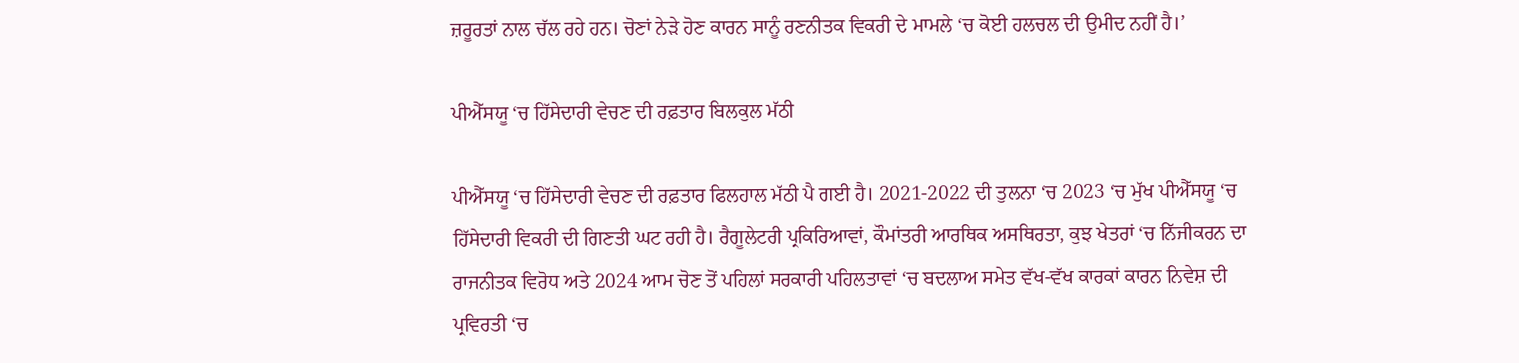ਜ਼ਰੂਰਤਾਂ ਨਾਲ ਚੱਲ ਰਹੇ ਹਨ। ਚੋਣਾਂ ਨੇੜੇ ਹੋਣ ਕਾਰਨ ਸਾਨੂੰ ਰਣਨੀਤਕ ਵਿਕਰੀ ਦੇ ਮਾਮਲੇ ‘ਚ ਕੋਈ ਹਲਚਲ ਦੀ ਉਮੀਦ ਨਹੀਂ ਹੈ।’

ਪੀਐੱਸਯੂ ‘ਚ ਹਿੱਸੇਦਾਰੀ ਵੇਚਣ ਦੀ ਰਫ਼ਤਾਰ ਬਿਲਕੁਲ ਮੱਠੀ

ਪੀਐੱਸਯੂ ‘ਚ ਹਿੱਸੇਦਾਰੀ ਵੇਚਣ ਦੀ ਰਫ਼ਤਾਰ ਫਿਲਹਾਲ ਮੱਠੀ ਪੈ ਗਈ ਹੈ। 2021-2022 ਦੀ ਤੁਲਨਾ ‘ਚ 2023 ‘ਚ ਮੁੱਖ ਪੀਐੱਸਯੂ ‘ਚ ਹਿੱਸੇਦਾਰੀ ਵਿਕਰੀ ਦੀ ਗਿਣਤੀ ਘਟ ਰਹੀ ਹੈ। ਰੈਗੂਲੇਟਰੀ ਪ੍ਰਕਿਰਿਆਵਾਂ, ਕੌਮਾਂਤਰੀ ਆਰਥਿਕ ਅਸਥਿਰਤਾ, ਕੁਝ ਖੇਤਰਾਂ ‘ਚ ਨਿੱਜੀਕਰਨ ਦਾ ਰਾਜਨੀਤਕ ਵਿਰੋਧ ਅਤੇ 2024 ਆਮ ਚੋਣ ਤੋਂ ਪਹਿਲਾਂ ਸਰਕਾਰੀ ਪਹਿਲਤਾਵਾਂ ‘ਚ ਬਦਲਾਅ ਸਮੇਤ ਵੱਖ-ਵੱਖ ਕਾਰਕਾਂ ਕਾਰਨ ਨਿਵੇਸ਼ ਦੀ ਪ੍ਰਵਿਰਤੀ ‘ਚ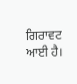ਗਿਰਾਵਟ ਆਈ ਹੈ।